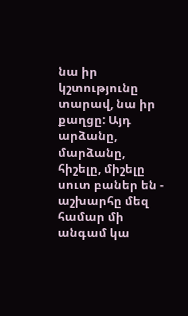նա իր կշտությունը տարավ, նա իր քաղցը: Այդ արձանը, մարձանը, հիշելը, միշելը սուտ բաներ են - աշխարհը մեզ համար մի անգամ կա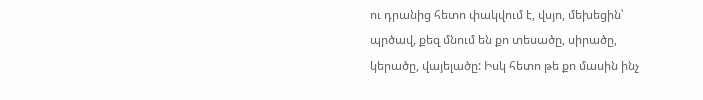ու դրանից հետո փակվում է, վսյո, մեխեցին՝ պրծավ, քեզ մնում են քո տեսածը, սիրածը, կերածը, վայելածը: Իսկ հետո թե քո մասին ինչ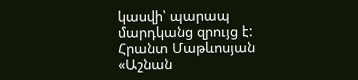կասվի՝ պարապ մարդկանց զրույց է:
Հրանտ Մաթևոսյան «Աշնան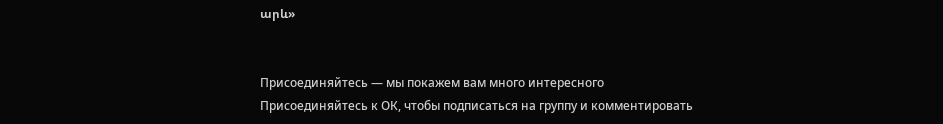արև»


Присоединяйтесь — мы покажем вам много интересного
Присоединяйтесь к ОК, чтобы подписаться на группу и комментировать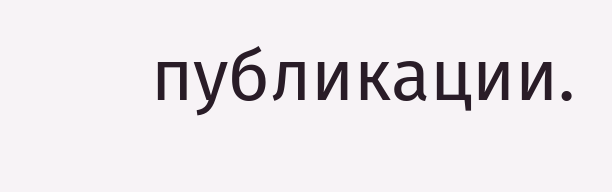публикации.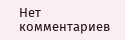Нет комментариев